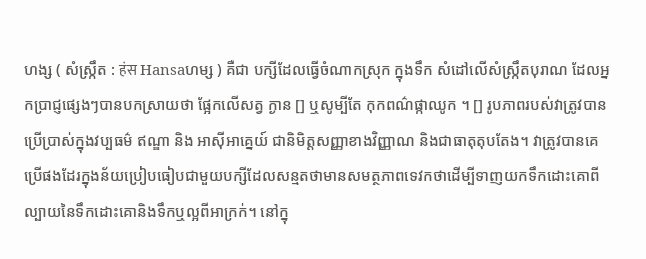ហង្ស ( សំស្ក្រឹត : हंस Hansaហម្ស ) គឺជា បក្សីដែលធ្វើចំណាកស្រុក ក្នុងទឹក សំដៅលើសំស្រ្កឹតបុរាណ ដែលអ្នកប្រាជ្ញផ្សេងៗបានបកស្រាយថា ផ្អែកលើសត្វ ក្ងាន [] ឬសូម្បីតែ កុកពណ៌ផ្កាឈូក ។ [] រូបភាពរបស់វាត្រូវបានប្រើប្រាស់ក្នុងវប្បធម៌ ឥណ្ឌា និង អាស៊ីអាគ្នេយ៍ ជានិមិត្តសញ្ញាខាងវិញ្ញាណ និងជាធាតុតុបតែង។ វាត្រូវបានគេប្រើផងដែរក្នុងន័យប្រៀបធៀបជាមួយបក្សីដែលសន្មតថាមានសមត្ថភាពទេវកថាដើម្បីទាញយកទឹកដោះគោពីល្បាយនៃទឹកដោះគោនិងទឹកឬល្អពីអាក្រក់។ នៅក្នុ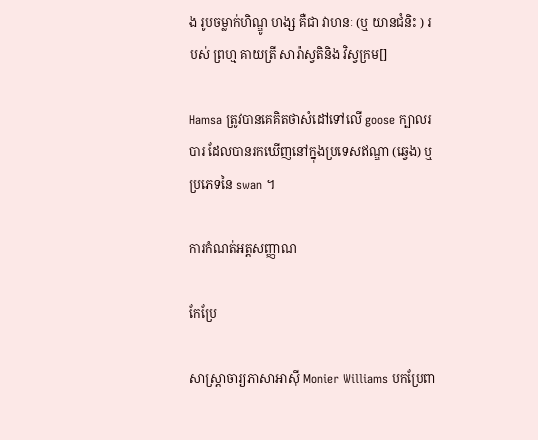ង រូបចម្លាក់ហិណ្ឌូ ហង្ស គឺជា វាហនៈ (ឬ យានជំនិះ ) របស់ ព្រហ្ម គាយត្រី សារ៉ាស្វតិនិង វិស្វក្រម[]

Hamsa ត្រូវបានគេគិតថាសំដៅទៅលើ goose ក្បាលរបារ ដែលបានរកឃើញនៅក្នុងប្រទេសឥណ្ឌា (ឆ្វេង) ឬប្រភេទនៃ swan ។

ការកំណត់អត្តសញ្ញាណ

កែប្រែ

សាស្ត្រាចារ្យភាសាអាស៊ី Monier Williams បកប្រែពា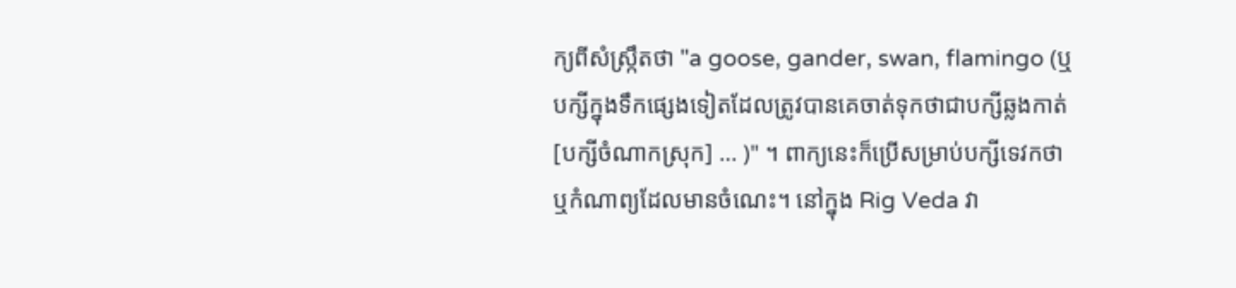ក្យពីសំស្រ្កឹតថា "a goose, gander, swan, flamingo (ឬបក្សីក្នុងទឹកផ្សេងទៀតដែលត្រូវបានគេចាត់ទុកថាជាបក្សីឆ្លងកាត់ [បក្សីចំណាកស្រុក] ... )" ។ ពាក្យនេះក៏ប្រើសម្រាប់បក្សីទេវកថា ឬកំណាព្យដែលមានចំណេះ។ នៅក្នុង Rig Veda វា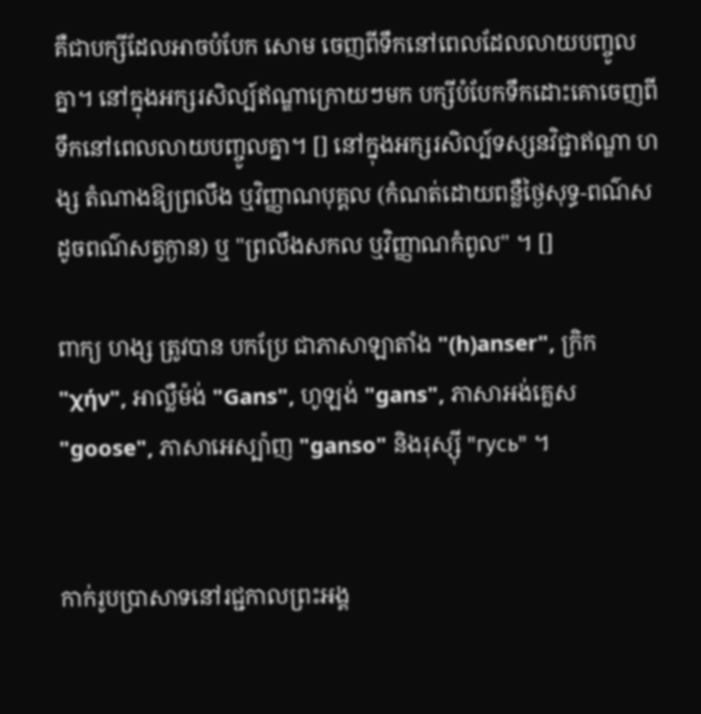គឺជាបក្សីដែលអាចបំបែក សោម ចេញពីទឹកនៅពេលដែលលាយបញ្ចូលគ្នា។ នៅក្នុងអក្សរសិល្ប៍ឥណ្ឌាក្រោយៗមក បក្សីបំបែកទឹកដោះគោចេញពីទឹកនៅពេលលាយបញ្ចូលគ្នា។ [] នៅក្នុងអក្សរសិល្ប៍ទស្សនវិជ្ជាឥណ្ឌា ហង្ស តំណាងឱ្យព្រលឹង ឬវិញ្ញាណបុគ្គល (កំណត់ដោយពន្លឺថ្ងៃសុទ្ធ-ពណ៌ស ដូចពណ៌សត្វក្ងាន) ឬ "ព្រលឹងសកល ឬវិញ្ញាណកំពូល" ។ []

ពាក្យ ហង្ស ត្រូវបាន បកប្រែ ជាភាសាឡាតាំង "(h)anser", ក្រិក "χήν", អាល្លឺម៉ង់ "Gans", ហូឡង់ "gans", ភាសាអង់គ្លេស "goose", ភាសាអេស្ប៉ាញ "ganso" និងរុស្ស៊ី "гусь" ។


កាក់រូបប្រាសាទនៅរជ្ជកាលព្រះអង្គ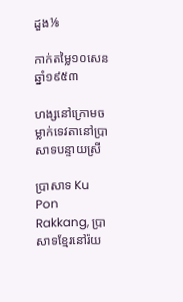ដួង⅛

កាក់តម្លៃ១០សេន ឆ្នាំ១៩៥៣

ហង្សនៅក្រោមចម្លាក់ទេវតានៅប្រាសាទបន្ទាយស្រី

ប្រាសាទ Ku Pon Rakkang, ប្រាសាទខ្មែរនៅរ៉យ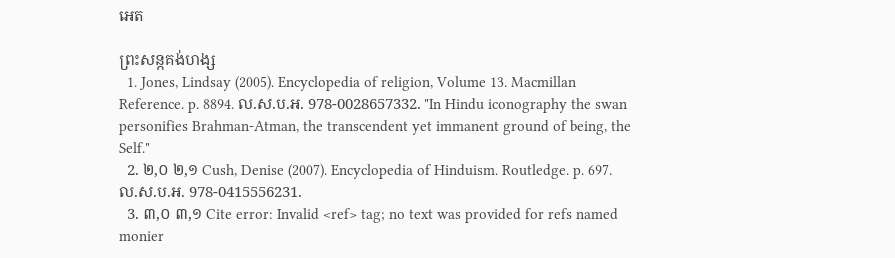អេត

ព្រះសន្កគង់ហង្ស
  1. Jones, Lindsay (2005). Encyclopedia of religion, Volume 13. Macmillan Reference. p. 8894. ល.ស.ប.អ. 978-0028657332. "In Hindu iconography the swan personifies Brahman-Atman, the transcendent yet immanent ground of being, the Self."
  2. ២,០ ២,១ Cush, Denise (2007). Encyclopedia of Hinduism. Routledge. p. 697. ល.ស.ប.អ. 978-0415556231.
  3. ៣,០ ៣,១ Cite error: Invalid <ref> tag; no text was provided for refs named monier